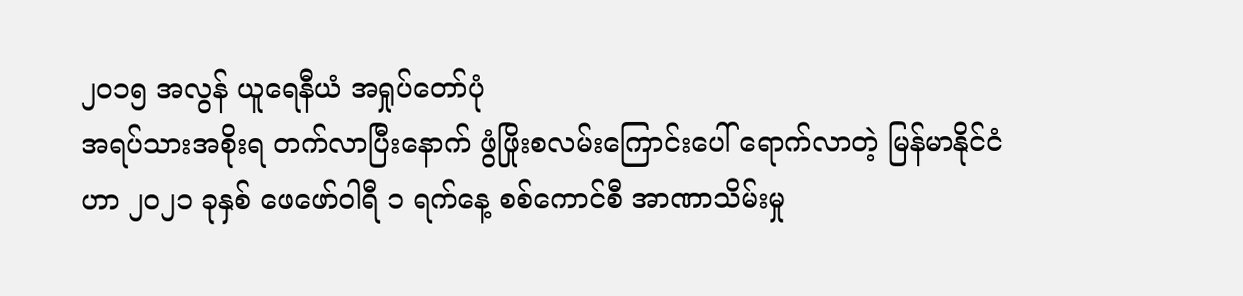၂၀၁၅ အလွန် ယူရေနီယံ အရှုပ်တော်ပုံ
အရပ်သားအစိုးရ တက်လာပြီးနောက် ဖွံဖြိုးစလမ်းကြောင်းပေါ် ရောက်လာတဲ့ မြန်မာနိုင်ငံဟာ ၂၀၂၁ ခုနှစ် ဖေဖော်ဝါရီ ၁ ရက်နေ့ စစ်ကောင်စီ အာဏာသိမ်းမှု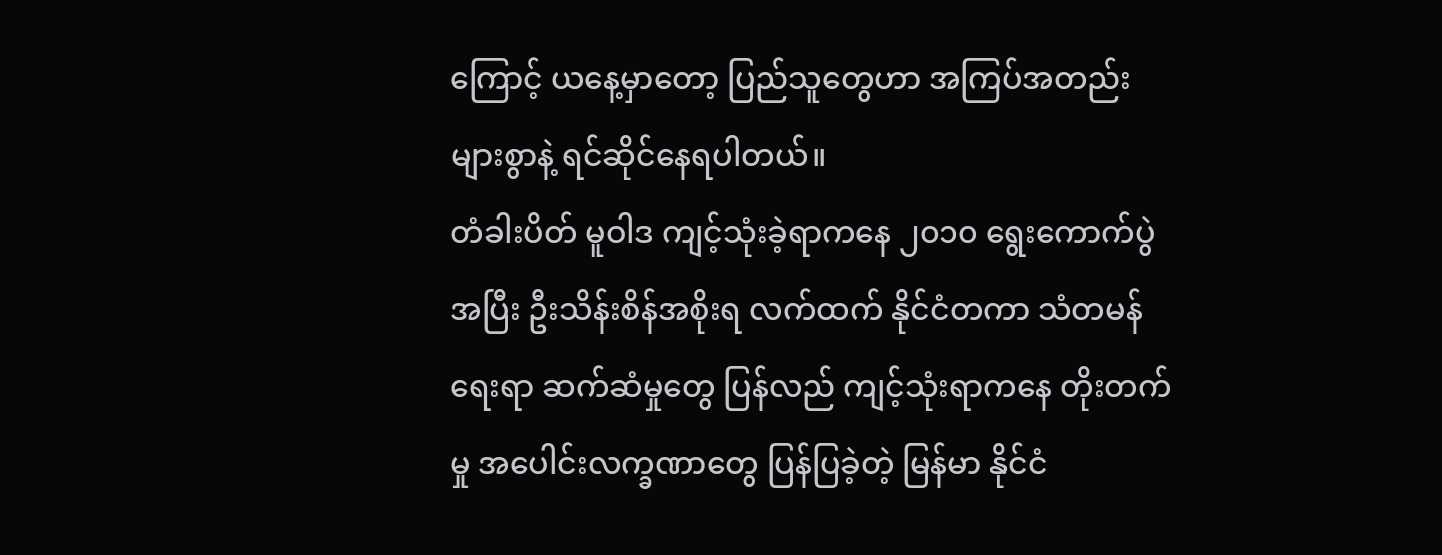ကြောင့် ယနေ့မှာတော့ ပြည်သူတွေဟာ အကြပ်အတည်းများစွာနဲ့ ရင်ဆိုင်နေရပါတယ်။
တံခါးပိတ် မူဝါဒ ကျင့်သုံးခဲ့ရာကနေ ၂၀၁၀ ရွေးကောက်ပွဲအပြီး ဦးသိန်းစိန်အစိုးရ လက်ထက် နိုင်ငံတကာ သံတမန်ရေးရာ ဆက်ဆံမှုတွေ ပြန်လည် ကျင့်သုံးရာကနေ တိုးတက်မှု အပေါင်းလက္ခဏာတွေ ပြန်ပြခဲ့တဲ့ မြန်မာ နိုင်ငံ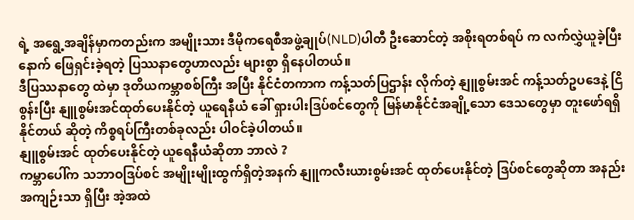ရဲ့ အရွေ့အချိန်မှာကတည်းက အမျိုးသား ဒီမိုကရေစီအဖွဲ့ချုပ်(NLD)ပါတီ ဦးဆောင်တဲ့ အစိုးရတစ်ရပ် က လက်လွှဲယူခဲ့ပြီးနောက် ဖြေရှင်းခဲ့ရတဲ့ ပြဿနာတွေဟာလည်း များစွာ ရှိနေပါတယ်။
ဒီပြဿနာတွေ ထဲမှာ ဒုတိယကမ္ဘာစစ်ကြီး အပြီး နိုင်ငံတကာက ကန့်သတ်ပြဌာန်း လိုက်တဲ့ နျူစွမ်းအင် ကန့်သတ်ဥပဒေနဲ့ ငြိစွန်းပြီး နျူစွမ်းအင်ထုတ်ပေးနိုင်တဲ့ ယူရေနီယံ ခေါ် ရှားပါးဒြပ်စင်တွေကို မြန်မာနိုင်ငံအချို့သော ဒေသတွေမှာ တူးဖော်ရရှိနိုင်တယ် ဆိုတဲ့ ကိစ္စရပ်ကြီးတစ်ခုလည်း ပါဝင်ခဲ့ပါတယ်။
နျူစွမ်းအင် ထုတ်ပေးနိုင်တဲ့ ယူရေနီယံဆိုတာ ဘာလဲ ?
ကမ္ဘာပေါ်က သဘာဝဒြပ်စင် အမျိုးမျိုးထွက်ရှိတဲ့အနက် နျူကလီးယားစွမ်းအင် ထုတ်ပေးနိုင်တဲ့ ဒြပ်စင်တွေဆိုတာ အနည်းအကျဉ်းသာ ရှိပြီး အဲ့အထဲ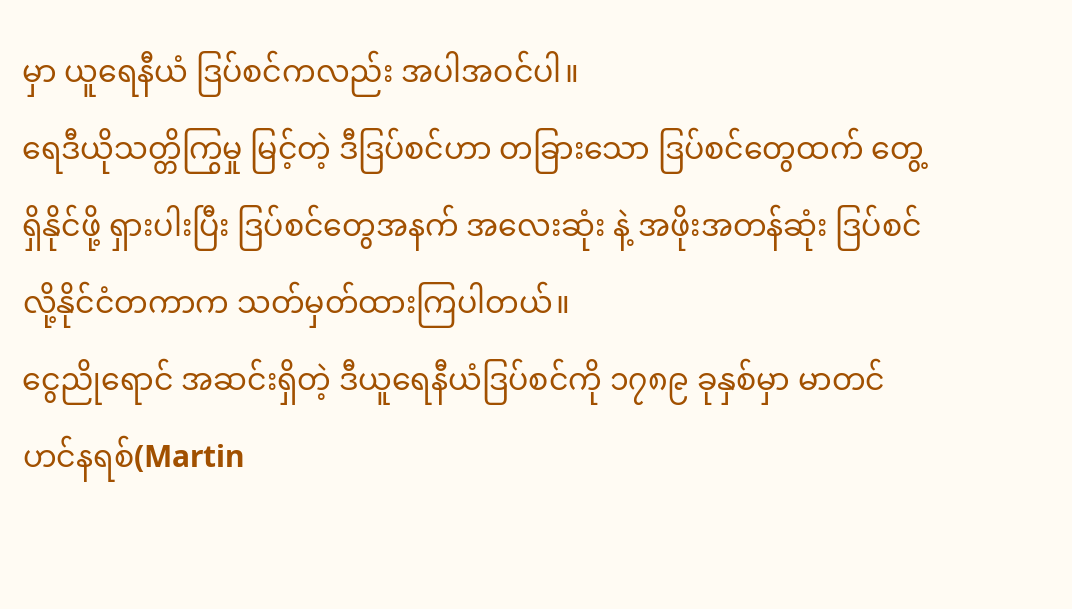မှာ ယူရေနီယံ ဒြပ်စင်ကလည်း အပါအဝင်ပါ။
ရေဒီယိုသတ္တိကြွမှု မြင့်တဲ့ ဒီဒြပ်စင်ဟာ တခြားသော ဒြပ်စင်တွေထက် တွေ့ရှိနိုင်ဖို့ ရှားပါးပြီး ဒြပ်စင်တွေအနက် အလေးဆုံး နဲ့ အဖိုးအတန်ဆုံး ဒြပ်စင်လို့နိုင်ငံတကာက သတ်မှတ်ထားကြပါတယ်။
ငွေညိုရောင် အဆင်းရှိတဲ့ ဒီယူရေနီယံဒြပ်စင်ကို ၁၇၈၉ ခုနှစ်မှာ မာတင်ဟင်နရစ်(Martin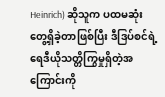Heinrich) ဆိုသူက ပထမဆုံး တွေ့ရှိခဲ့တာဖြစ်ပြီး ဒီဒြပ်စင်ရဲ့ ရေဒီယိုသတ္တိကြွမှုရှိတဲ့အကြောင်းကို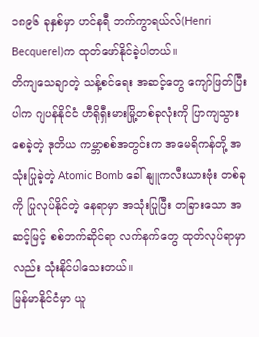၁၈၉၆ ခုနှစ်မှာ ဟင်နရီ ဘက်ကွာရယ်လ်(Henri Becquerel)က ထုတ်ဖော်နိုင်ခဲ့ပါတယ်။
တိကျသေချာတဲ့ သန့်စင်ရေး အဆင့်တွေ ကျော်ဖြတ်ပြီးပါက ဂျပန်နိုင်ငံ ဟီရိုရှီးမားမြို့တစ်ခုလုံးကို ပြာကျသွားစေခဲ့တဲ့ ဒုတိယ ကမ္ဘာစစ်အတွင်းက အမေရိကန်တို့ အသုံးပြုခဲ့တဲ့ Atomic Bomb ခေါ် နျူကလီးယားဗုံး တစ်ခုကို ပြုလုပ်နိုင်တဲ့ နေရာမှာ အသုံးပြုပြီး တခြားသော အဆင့်မြင့် စစ်ဘက်ဆိုင်ရာ လက်နက်တွေ ထုတ်လုပ်ရာမှာလည်း သုံးနိုင်ပါသေးတယ်။
မြန်မာနိုင်ငံမှာ ယူ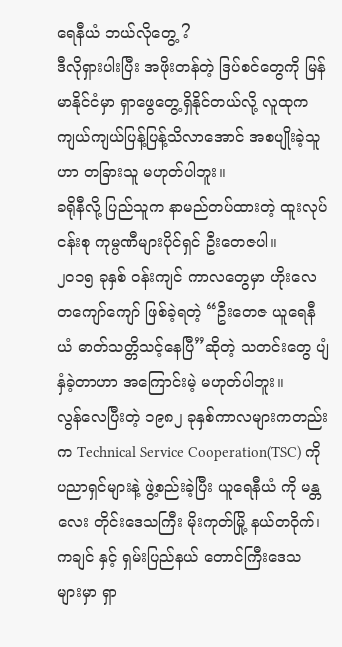ရေနီယံ ဘယ်လိုတွေ့ ?
ဒီလိုရှားပါးပြီး အဖိုးတန်တဲ့ ဒြပ်စင်တွေကို မြန်မာနိုင်ငံမှာ ရှာဖွေတွေ့ရှိနိုင်တယ်လို့ လူထုက ကျယ်ကျယ်ပြန့်ပြန့်သိလာအောင် အစပျိုးခဲ့သူဟာ တခြားသူ မဟုတ်ပါဘူး။
ခရိုနီလို့ ပြည်သူက နာမည်တပ်ထားတဲ့ ထူးလုပ်ငန်းစု ကုမ္ပဏီများပိုင်ရှင် ဦးတေဇပါ။
၂၀၁၅ ခုနှစ် ဝန်းကျင် ကာလတွေမှာ ဟိုးလေတကျော်ကျော် ဖြစ်ခဲ့ရတဲ့ “ဦးတေဇ ယူရေနီယံ ဓာတ်သတ္တိသင့်နေပြီ”ဆိုတဲ့ သတင်းတွေ ပျံနှံခဲ့တာဟာ အကြောင်းမဲ့ မဟုတ်ပါဘူး။
လွန်လေပြီးတဲ့ ၁၉၈၂ ခုနှစ်ကာလများကတည်းက Technical Service Cooperation(TSC) ကို ပညာရှင်များနဲ့ ဖွဲ့စည်းခဲ့ပြီး ယူရေနီယံ ကို မန္တလေး တိုင်းဒေသကြီး မိုးကုတ်မြို့ နယ်တဝိုက်၊ ကချင် နှင့် ရှမ်းပြည်နယ် တောင်ကြီးဒေသ များမှာ ရှာ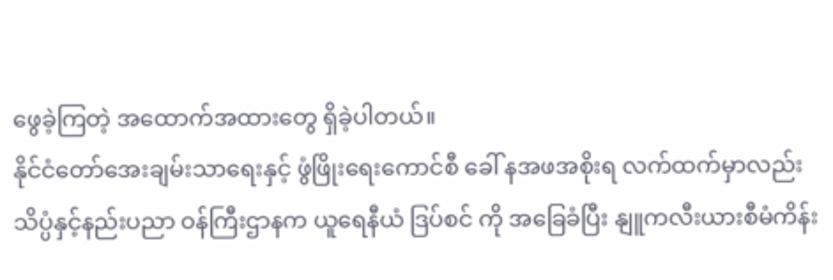ဖွေခဲ့ကြတဲ့ အထောက်အထားတွေ ရှိခဲ့ပါတယ်။
နိုင်ငံတော်အေးချမ်းသာရေးနှင့် ဖွံဖြိုးရေးကောင်စီ ခေါ် နအဖအစိုးရ လက်ထက်မှာလည်း သိပ္ပံနှင့်နည်းပညာ ဝန်ကြီးဌာနက ယူရေနီယံ ဒြပ်စင် ကို အခြေခံပြီး နျူကလီးယားစီမံကိန်း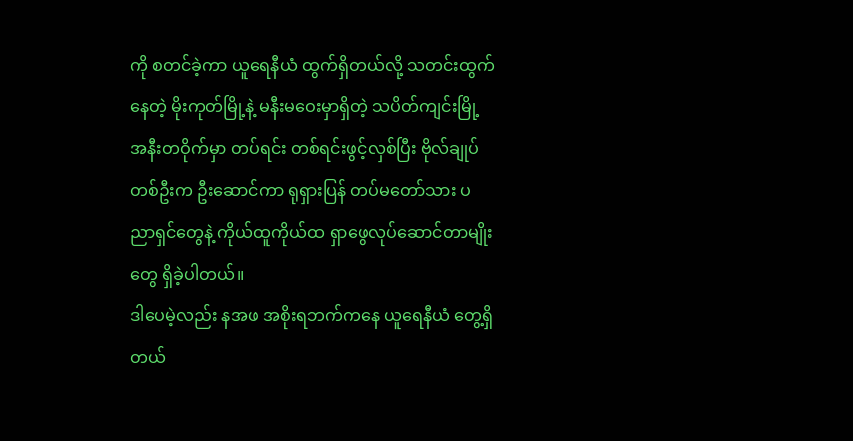ကို စတင်ခဲ့ကာ ယူရေနီယံ ထွက်ရှိတယ်လို့ သတင်းထွက်နေတဲ့ မိုးကုတ်မြို့နဲ့ မနီးမဝေးမှာရှိတဲ့ သပိတ်ကျင်းမြို့ အနီးတဝိုက်မှာ တပ်ရင်း တစ်ရင်းဖွင့်လှစ်ပြီး ဗိုလ်ချုပ်တစ်ဦးက ဦးဆောင်ကာ ရုရှားပြန် တပ်မတော်သား ပညာရှင်တွေနဲ့ ကိုယ်ထူကိုယ်ထ ရှာဖွေလုပ်ဆောင်တာမျိုးတွေ ရှိခဲ့ပါတယ်။
ဒါပေမဲ့လည်း နအဖ အစိုးရဘက်ကနေ ယူရေနီယံ တွေ့ရှိတယ်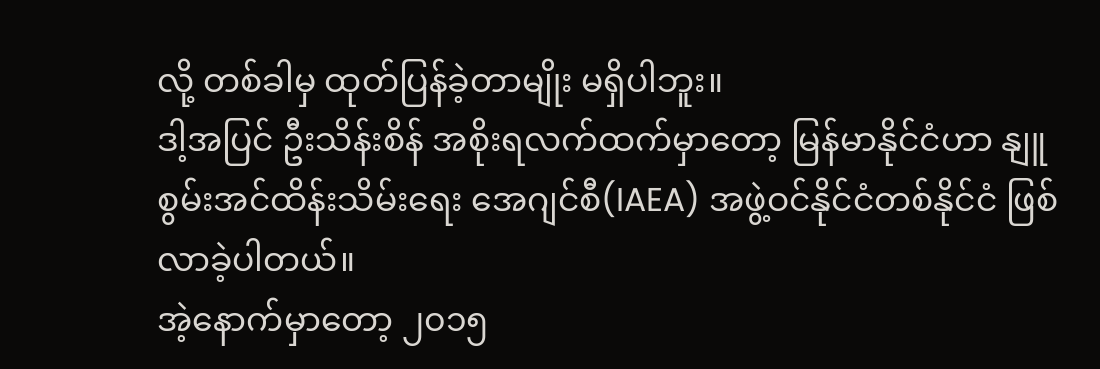လို့ တစ်ခါမှ ထုတ်ပြန်ခဲ့တာမျိုး မရှိပါဘူး။
ဒါ့အပြင် ဦးသိန်းစိန် အစိုးရလက်ထက်မှာတော့ မြန်မာနိုင်ငံဟာ နျူစွမ်းအင်ထိန်းသိမ်းရေး အေဂျင်စီ(IAEA) အဖွဲ့ဝင်နိုင်ငံတစ်နိုင်ငံ ဖြစ်လာခဲ့ပါတယ်။
အဲ့နောက်မှာတော့ ၂၀၁၅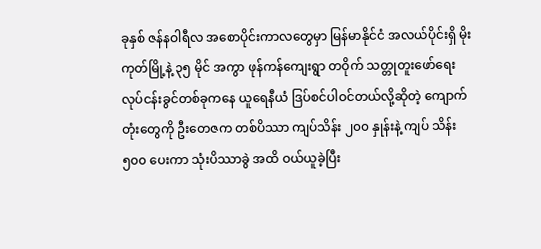ခုနှစ် ဇန်နဝါရီလ အစောပိုင်းကာလတွေမှာ မြန်မာနိုင်ငံ အလယ်ပိုင်းရှိ မိုးကုတ်မြို့နဲ့ ၃၅ မိုင် အကွာ ဖုန်ကန်ကျေးရွာ တဝိုက် သတ္တုတူးဖော်ရေး လုပ်ငန်းခွင်တစ်ခုကနေ ယူရေနီယံ ဒြပ်စင်ပါဝင်တယ်လို့ဆိုတဲ့ ကျောက်တုံးတွေကို ဦးတေဇက တစ်ပိဿာ ကျပ်သိန်း ၂၀၀ နှုန်းနဲ့ ကျပ် သိန်း ၅၀၀ ပေးကာ သုံးပိဿာခွဲ အထိ ဝယ်ယူခဲ့ပြီး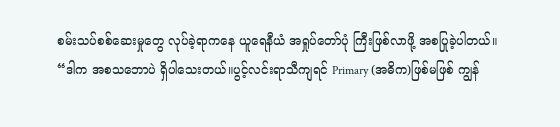စမ်းသပ်စစ်ဆေးမှုတွေ လုပ်ခဲ့ရာကနေ ယူရေနီယံ အရှုပ်တော်ပုံ ကြီးဖြစ်လာဖို့ အစပြုခဲ့ပါတယ်။
“ဒါက အစသဘောပဲ ရှိပါသေးတယ်။ပွင့်လင်းရာသီကျရင် Primary (အဓိက)ဖြစ်မဖြစ် ကျွန်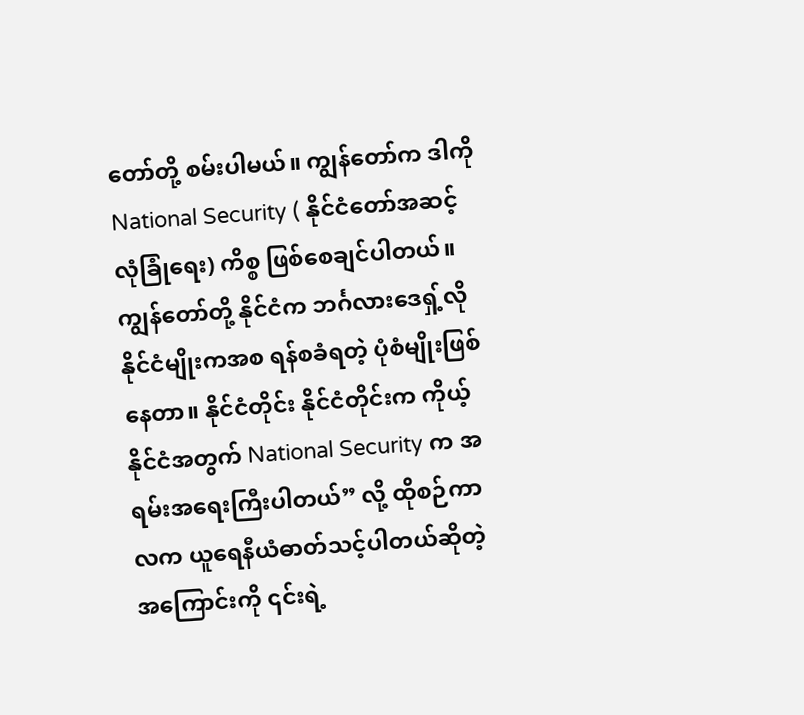တော်တို့ စမ်းပါမယ်။ ကျွန်တော်က ဒါကို National Security ( နိုင်ငံတော်အဆင့် လုံခြုံရေး) ကိစ္စ ဖြစ်စေချင်ပါတယ်။ ကျွန်တော်တို့ နိုင်ငံက ဘင်္ဂလားဒေရှ့်လို နိုင်ငံမျိုးကအစ ရန်စခံရတဲ့ ပုံစံမျိုးဖြစ်နေတာ။ နိုင်ငံတိုင်း နိုင်ငံတိုင်းက ကိုယ့်နိုင်ငံအတွက် National Security က အရမ်းအရေးကြီးပါတယ်” လို့ ထိုစဉ်ကာလက ယူရေနီယံဓာတ်သင့်ပါတယ်ဆိုတဲ့ အကြောင်းကို ၎င်းရဲ့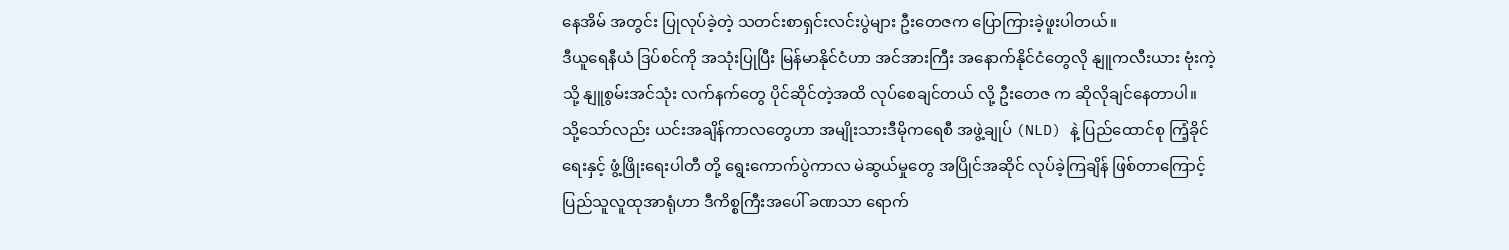နေအိမ် အတွင်း ပြုလုပ်ခဲ့တဲ့ သတင်းစာရှင်းလင်းပွဲများ ဦးတေဇက ပြောကြားခဲ့ဖူးပါတယ်။
ဒီယူရေနီယံ ဒြပ်စင်ကို အသုံးပြုပြီး မြန်မာနိုင်ငံဟာ အင်အားကြီး အနောက်နိုင်ငံတွေလို နျူကလီးယား ဗုံးကဲ့သို့ နျူစွမ်းအင်သုံး လက်နက်တွေ ပိုင်ဆိုင်တဲ့အထိ လုပ်စေချင်တယ် လို့ ဦးတေဇ က ဆိုလိုချင်နေတာပါ။
သို့သော်လည်း ယင်းအချိန်ကာလတွေဟာ အမျိုးသားဒီမိုကရေစီ အဖွဲ့ချုပ် (NLD) နဲ့ ပြည်ထောင်စု ကြံ့ခိုင်ရေးနှင့် ဖွံ့ဖြိုးရေးပါတီ တို့ ရွေးကောက်ပွဲကာလ မဲဆွယ်မှုတွေ အပြိုင်အဆိုင် လုပ်ခဲ့ကြချိန် ဖြစ်တာကြောင့် ပြည်သူလူထုအာရုံဟာ ဒီကိစ္စကြီးအပေါ် ခဏသာ ရောက်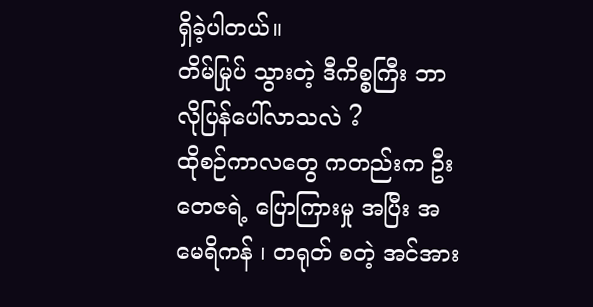ရှိခဲ့ပါတယ်။
တိမ်မြုပ် သွားတဲ့ ဒီကိစ္စကြီး ဘာလိုပြန်ပေါ်လာသလဲ ?
ထိုစဉ်ကာလတွေ ကတည်းက ဦးတေဇရဲ့ ပြောကြားမှု အပြီး အမေရိကန် ၊ တရုတ် စတဲ့ အင်အား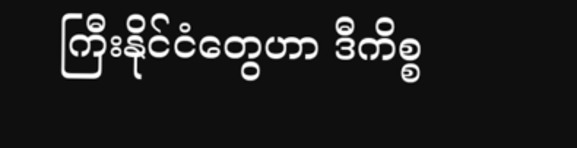ကြီးနိုင်ငံတွေဟာ ဒီကိစ္စ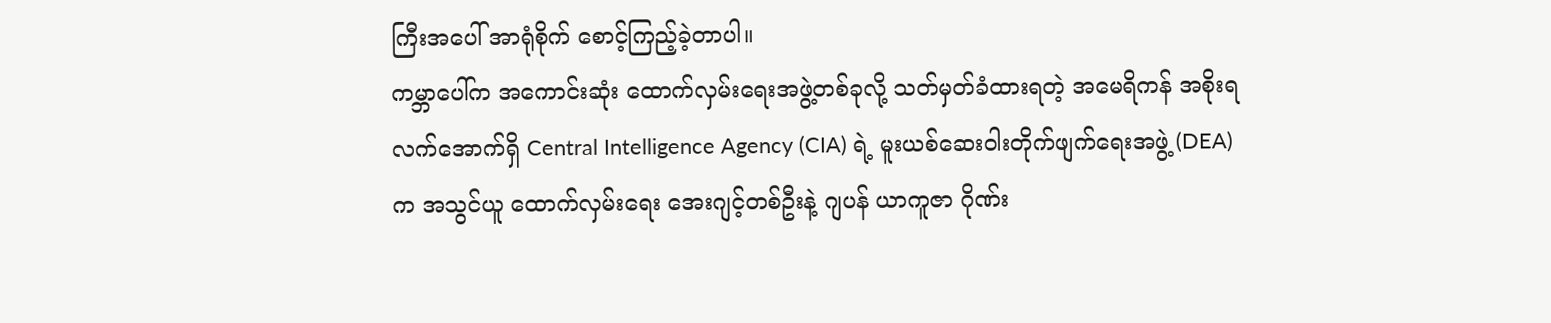ကြီးအပေါ် အာရုံစိုက် စောင့်ကြည့်ခဲ့တာပါ။
ကမ္ဘာပေါ်က အကောင်းဆုံး ထောက်လှမ်းရေးအဖွဲ့တစ်ခုလို့ သတ်မှတ်ခံထားရတဲ့ အမေရိကန် အစိုးရလက်အောက်ရှိ Central Intelligence Agency (CIA) ရဲ့ မူးယစ်ဆေးဝါးတိုက်ဖျက်ရေးအဖွဲ့ (DEA)က အသွင်ယူ ထောက်လှမ်းရေး အေးဂျင့်တစ်ဦးနဲ့ ဂျပန် ယာကူဇာ ဂိုဏ်း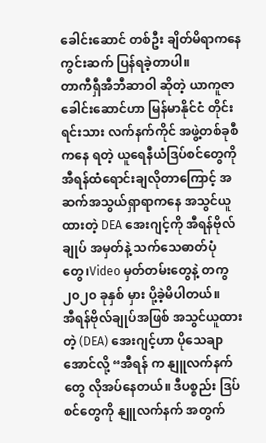ခေါင်းဆောင် တစ်ဦး ချိတ်မိရာကနေ ကွင်းဆက် ပြန်ရခဲ့တာပါ။
တာကီရှီအီဘီဆာဝါ ဆိုတဲ့ ယာကူဇာခေါင်းဆောင်ဟာ မြန်မာနိုင်ငံ တိုင်းရင်းသား လက်နက်ကိုင် အဖွဲ့တစ်ခုစီကနေ ရတဲ့ ယူရေနီယံဒြပ်စင်တွေကို အီရန်ထံရောင်းချလိုတာကြောင့် အဆက်အသွယ်ရှာရာကနေ အသွင်ယူထားတဲ့ DEA အေးဂျင့်ကို အီရန်ဗိုလ်ချုပ် အမှတ်နဲ့ သက်သေဓာတ်ပုံတွေ၊Video မှတ်တမ်းတွေနဲ့ တကွ ၂၀၂၀ ခုနှစ် မှား ပို့ခဲ့မိပါတယ်။
အီရန်ဗိုလ်ချုပ်အဖြစ် အသွင်ယူထားတဲ့ (DEA) အေးဂျင့်ဟာ ပိုသေချာအောင်လို့ “အီရန် က နျူလက်နက်တွေ လိုအပ်နေတယ်။ ဒီပစ္စည်း ဒြပ်စင်တွေကို နျူလက်နက် အတွက်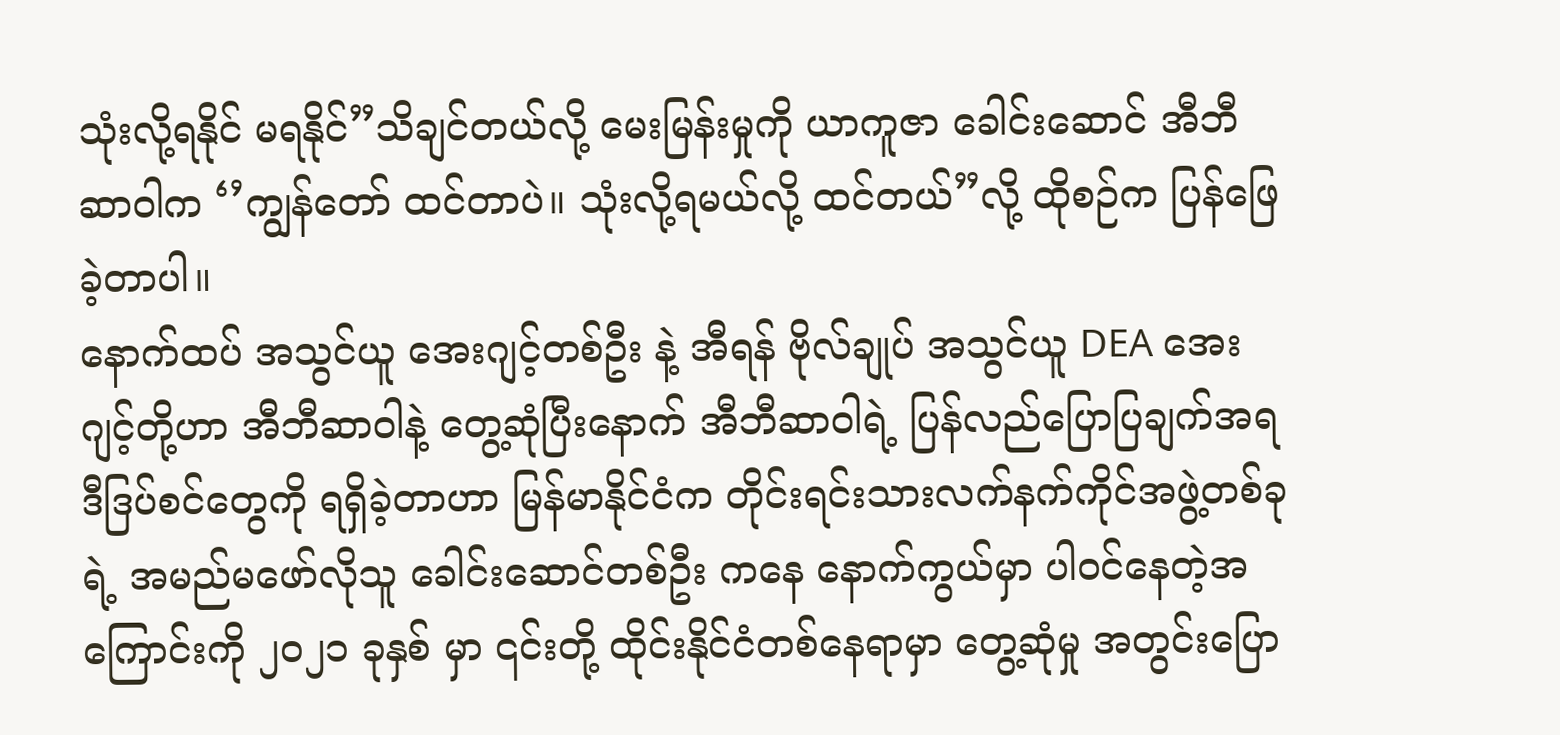သုံးလို့ရနိုင် မရနိုင်”သိချင်တယ်လို့ မေးမြန်းမှုကို ယာကူဇာ ခေါင်းဆောင် အီဘီဆာဝါက ‘’ကျွန်တော် ထင်တာပဲ။ သုံးလို့ရမယ်လို့ ထင်တယ်”လို့ ထိုစဉ်က ပြန်ဖြေခဲ့တာပါ။
နောက်ထပ် အသွင်ယူ အေးဂျင့်တစ်ဦး နဲ့ အီရန် ဗိုလ်ချုပ် အသွင်ယူ DEA အေးဂျင့်တို့ဟာ အီဘီဆာဝါနဲ့ တွေ့ဆုံပြီးနောက် အီဘီဆာဝါရဲ့ ပြန်လည်ပြောပြချက်အရ ဒီဒြပ်စင်တွေကို ရရှိခဲ့တာဟာ မြန်မာနိုင်ငံက တိုင်းရင်းသားလက်နက်ကိုင်အဖွဲ့တစ်ခုရဲ့ အမည်မဖော်လိုသူ ခေါင်းဆောင်တစ်ဦး ကနေ နောက်ကွယ်မှာ ပါဝင်နေတဲ့အကြောင်းကို ၂၀၂၁ ခုနှစ် မှာ ၎င်းတို့ ထိုင်းနိုင်ငံတစ်နေရာမှာ တွေ့ဆုံမှု အတွင်းပြော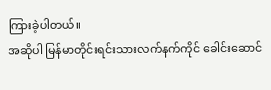ကြားခဲ့ပါတယ်။
အဆိုပါ မြန်မာတိုင်းရင်းသားလက်နက်ကိုင် ခေါင်းဆောင်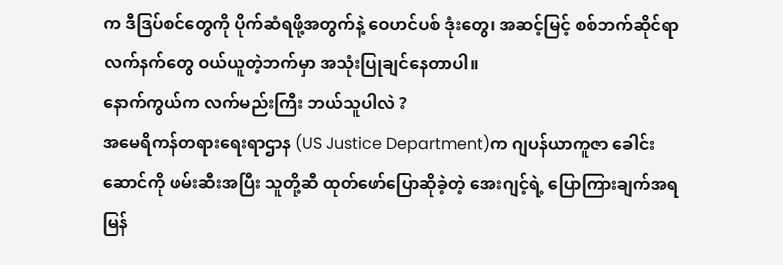က ဒီဒြပ်စင်တွေကို ပိုက်ဆံရဖို့အတွက်နဲ့ ဝေဟင်ပစ် ဒုံးတွေ၊ အဆင့်မြင့် စစ်ဘက်ဆိုင်ရာ လက်နက်တွေ ဝယ်ယူတဲ့ဘက်မှာ အသုံးပြုချင်နေတာပါ။
နောက်ကွယ်က လက်မည်းကြီး ဘယ်သူပါလဲ ?
အမေရိကန်တရားရေးရာဌာန (US Justice Department)က ဂျပန်ယာကူဇာ ခေါင်းဆောင်ကို ဖမ်းဆီးအပြီး သူတို့ဆီ ထုတ်ဖော်ပြောဆိုခဲ့တဲ့ အေးဂျင့်ရဲ့ ပြောကြားချက်အရ မြန်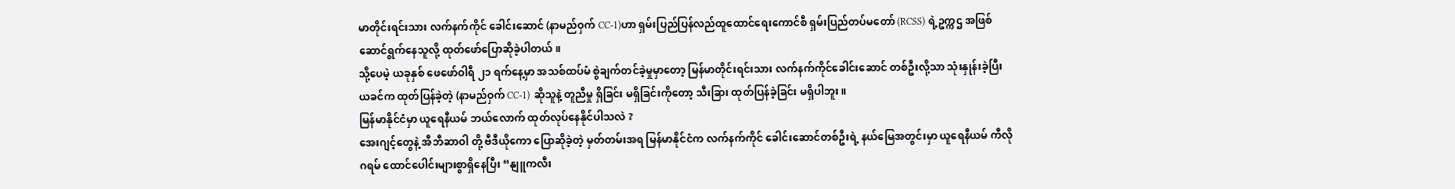မာတိုင်းရင်းသား လက်နက်ကိုင် ခေါင်းဆောင် (နာမည်ဝှက် CC-1)ဟာ ရှမ်းပြည်ပြန်လည်ထူထောင်ရေးကောင်စီ ရှမ်းပြည်တပ်မတော် (RCSS) ရဲ့ဥက္ကဌ အဖြစ် ဆောင်ရွက်နေသူလို့ ထုတ်ဖော်ပြောဆိုခဲ့ပါတယ်။
သို့ပေမဲ့ ယခုနှစ် ဖေဖော်ဝါရီ ၂၁ ရက်နေ့မှာ အသစ်ထပ်မံ စွဲချက်တင်ခဲ့မှုမှာတော့ မြန်မာတိုင်းရင်းသား လက်နက်ကိုင်ခေါင်းဆောင် တစ်ဦးလို့သာ သုံးနှုန်းခဲ့ပြီး ယခင်က ထုတ်ပြန်ခဲ့တဲ့ (နာမည်ဝှက် CC-1) ဆိုသူနဲ့ တူညီမှု ရှိခြင်း မရှိခြင်းကိုတော့ သီးခြား ထုတ်ပြန်ခဲ့ခြင်း မရှိပါဘူး။
မြန်မာနိုင်ငံမှာ ယူရေနီယမ် ဘယ်လောက် ထုတ်လုပ်နေနိုင်ပါသလဲ ?
အေးဂျင့်တွေနဲ့ အီဘီဆာဝါ တို့ ဗီဒီယိုကော ပြောဆိုခဲ့တဲ့ မှတ်တမ်းအရ မြန်မာနိုင်ငံက လက်နက်ကိုင် ခေါင်းဆောင်တစ်ဦးရဲ့ နယ်မြေအတွင်းမှာ ယူရေနီယမ် ကီလိုဂရမ် ထောင်ပေါင်းများစွာရှိနေပြီး “နျူကလီး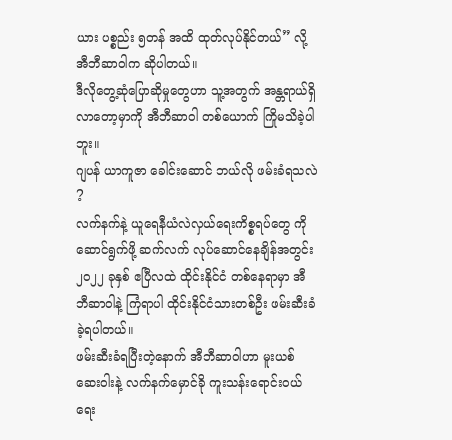ယား ပစ္စည်း ၅တန် အထိ ထုတ်လုပ်နိုင်တယ်” လို့ အီဘီဆာဝါက ဆိုပါတယ်။
ဒီလိုတွေ့ဆုံပြောဆိုမှုတွေဟာ သူ့အတွက် အန္တရာယ်ရှိလာတော့မှာကို အီဘီဆာဝါ တစ်ယောက် ကြိုမသိခဲ့ပါဘူး။
ဂျပန် ယာကူဇာ ခေါင်းဆောင် ဘယ်လို ဖမ်းခံရသလဲ ?
လက်နက်နဲ့ ယူရေနီယံလဲလှယ်ရေးကိစ္စရပ်တွေ ကို ဆောင်ရွက်ဖို့ ဆက်လက် လုပ်ဆောင်နေချိန်အတွင်း ၂၀၂၂ ခုနှစ် ဧပြီလထဲ ထိုင်းနိုင်ငံ တစ်နေရာမှာ အီဘီဆာဝါနဲ့ ကြံရာပါ ထိုင်းနိုင်ငံသားတစ်ဦး ဖမ်းဆီးခံခဲ့ရပါတယ်။
ဖမ်းဆီးခံရပြီးတဲ့နောက် အီဘီဆာဝါဟာ မူးယစ်ဆေးဝါးနဲ့ လက်နက်မှောင်ခို ကူးသန်းရောင်းဝယ်ရေး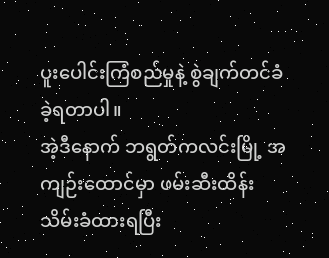ပူးပေါင်းကြံစည်မှုနဲ့ စွဲချက်တင်ခံခဲ့ရတာပါ။
အဲ့ဒီနောက် ဘရွတ်ကလင်းမြို့ အကျဉ်းထောင်မှာ ဖမ်းဆီးထိန်းသိမ်းခံထားရပြီး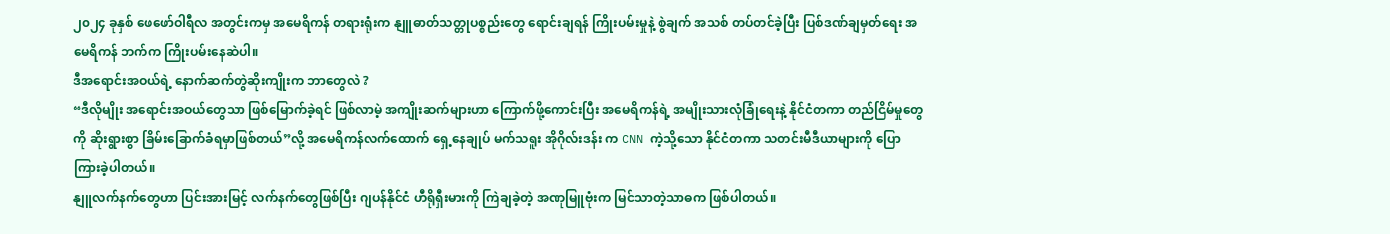၂၀၂၄ ခုနှစ် ဖေဖော်ဝါရီလ အတွင်းကမှ အမေရိကန် တရားရုံးက နျူဓာတ်သတ္တုပစ္စည်းတွေ ရောင်းချရန် ကြိုးပမ်းမှုနဲ့ စွဲချက် အသစ် တပ်တင်ခဲ့ပြီး ပြစ်ဒဏ်ချမှတ်ရေး အမေရိကန် ဘက်က ကြိုးပမ်းနေဆဲပါ။
ဒီအရောင်းအဝယ်ရဲ့ နောက်ဆက်တွဲဆိုးကျိုးက ဘာတွေလဲ ?
“ဒီလိုမျိုး အရောင်းအဝယ်တွေသာ ဖြစ်မြောက်ခဲ့ရင် ဖြစ်လာမဲ့ အကျိုးဆက်များဟာ ကြောက်ဖို့ကောင်းပြီး အမေရိကန်ရဲ့ အမျိုးသားလုံခြုံရေးနဲ့ နိုင်ငံတကာ တည်ငြိမ်မှုတွေကို ဆိုးရွားစွာ ခြိမ်းခြောက်ခံရမှာဖြစ်တယ်”လို့ အမေရိကန်လက်ထောက် ရှေ့နေချုပ် မက်သရူး အိုဂိုလ်းဒန်း က CNN ကဲ့သို့သော နိုင်ငံတကာ သတင်းမီဒီယာများကို ပြောကြားခဲ့ပါတယ်။
နျူလက်နက်တွေဟာ ပြင်းအားမြင့် လက်နက်တွေဖြစ်ပြီး ဂျပန်နိုင်ငံ ဟီရိုရှီးမားကို ကြဲချခဲ့တဲ့ အဏုမြူဗုံးက မြင်သာတဲ့သာဓက ဖြစ်ပါတယ်။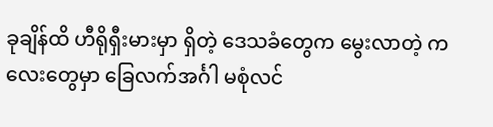ခုချိန်ထိ ဟီရိုရှီးမားမှာ ရှိတဲ့ ဒေသခံတွေက မွေးလာတဲ့ ကလေးတွေမှာ ခြေလက်အင်္ဂါ မစုံလင်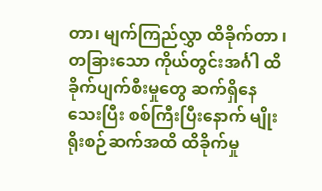တာ၊ မျက်ကြည်လွှာ ထိခိုက်တာ ၊ တခြားသော ကိုယ်တွင်းအင်္ဂါ ထိခိုက်ပျက်စီးမှုတွေ ဆက်ရှိနေသေးပြီး စစ်ကြီးပြီးနောက် မျိုးရိုးစဉ်ဆက်အထိ ထိခိုက်မှု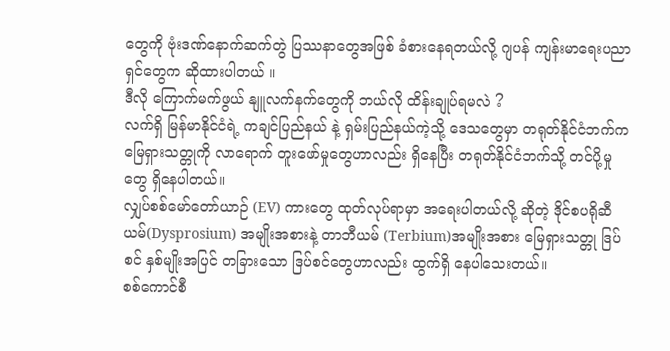တွေကို ဗုံးဒဏ်နောက်ဆက်တွဲ ပြဿနာတွေအဖြစ် ခံစားနေရတယ်လို့ ဂျပန် ကျန်းမာရေးပညာရှင်တွေက ဆိုထားပါတယ် ။
ဒီလို ကြောက်မက်ဖွယ် နျူလက်နက်တွေကို ဘယ်လို ထိန်းချုပ်ရမလဲ ?
လက်ရှိ မြန်မာနိုင်ငံရဲ့ ကချင်ပြည်နယ် နဲ့ ရှမ်းပြည်နယ်ကဲ့သို့ ဒေသတွေမှာ တရုတ်နိုင်ငံဘက်က မြေရှားသတ္တုကို လာရောက် တူးဖော်မှုတွေဟာလည်း ရှိနေပြီး တရုတ်နိုင်ငံဘက်သို့ တင်ပို့မှုတွေ ရှိနေပါတယ်။
လျှပ်စစ်မော်တော်ယာဉ် (EV) ကားတွေ ထုတ်လုပ်ရာမှာ အရေးပါတယ်လို့ ဆိုတဲ့ ဒိုင်စပရိုဆီယမ်(Dysprosium) အမျိုးအစားနဲ့ တာဘီယမ် (Terbium)အမျိုးအစား မြေရှားသတ္တု ဒြပ်စင် နှစ်မျိုးအပြင် တခြားသော ဒြပ်စင်တွေဟာလည်း ထွက်ရှိ နေပါသေးတယ်။
စစ်ကောင်စီ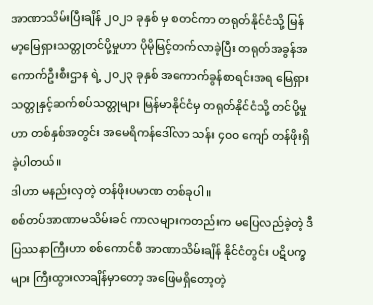အာဏာသိမ်းပြီးချိန် ၂၀၂၁ ခုနှစ် မှ စတင်ကာ တရုတ်နိုင်ငံသို့ မြန်မာ့မြေရှားသတ္တုတင်ပို့မှုဟာ ပိုမိုမြင့်တက်လာခဲ့ပြီး တရုတ်အခွန်အကောက်ဦးစီးဌာန ရဲ့ ၂၀၂၃ ခုနှစ် အကောက်ခွန်စာရင်းအရ မြေရှားသတ္တုနှင့်ဆက်စပ်သတ္တုများ မြန်မာနိုင်ငံမှ တရုတ်နိုင်ငံသို့ တင်ပို့မှုဟာ တစ်နှစ်အတွင်း အမေရိကန်ဒေါ်လာ သန်း ၄၀၀ ကျော် တန်ဖိုးရှိခဲ့ပါတယ်။
ဒါဟာ မနည်းလှတဲ့ တန်ဖိုးပမာဏ တစ်ခုပါ။
စစ်တပ်အာဏာမသိမ်းခင် ကာလများကတည်းက မပြေလည်ခဲ့တဲ့ ဒီပြဿနာကြီးဟာ စစ်ကောင်စီ အာဏာသိမ်းချိန် နိုင်ငံတွင်း ပဋိပက္ခများ ကြီးထွားလာချိန်မှာတော့ အဖြေမရှိတော့တဲ့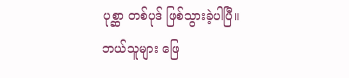ပုစ္ဆာ တစ်ပုဒ် ဖြစ်သွားခဲ့ပါပြီ။
ဘယ်သူများ ဖြေ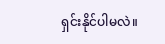ရှင်းနိုင်ပါမလဲ။